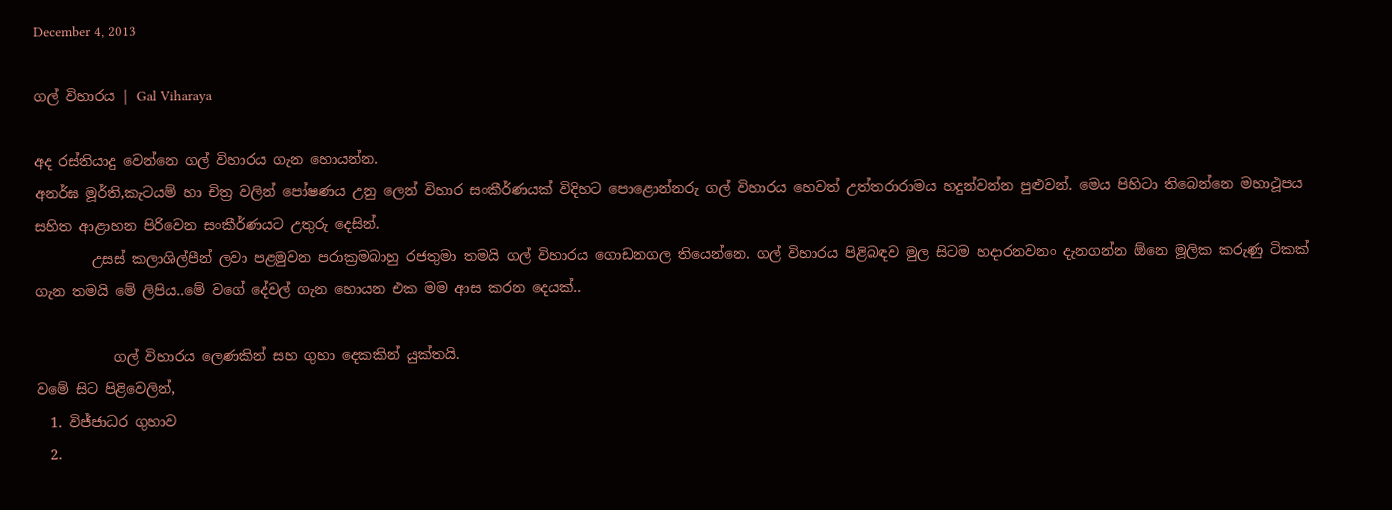December 4, 2013

ගල් විහාරය | Gal Viharaya

අද රස්තියාදු වෙන්නෙ ගල් විහාරය ගැන හොයන්න.
අනර්ඝ මූර්ති,කැටයම් හා චිත්‍ර වලින් පෝෂණය උනු ලෙන් විහාර සංකීර්ණයක් විදිහට පොළොන්නරු ගල් විහාරය හෙවත් උත්තරාරාමය හදුන්වන්න පුළුවන්. මෙය පිහිටා තිබෙන්නෙ මහාථූපය සහිත ආළාහන පිරිවෙන සංකීර්ණයට උතුරු දෙසින්.
        උසස් කලාශිල්පීන් ලවා පළමුවන පරාක්‍රමබාහු රජතුමා තමයි ගල් විහාරය ගොඩනගල තියෙන්නෙ. ගල් විහාරය පිළිබඳව මුල සිටම හදාරනවනං දැනගන්න ඕනෙ මූලික කරුණු ටිකක් ගැන තමයි මේ ලිපිය..මේ වගේ දේවල් ගැන හොයන එක මම ආස කරන දෙයක්..

           ගල් විහාරය ලෙණකින් සහ ගුහා දෙකකින් යුක්තයි.
වමේ සිට පිළිවෙලින්,
  1. විජ්ජාධර ගුහාව
  2.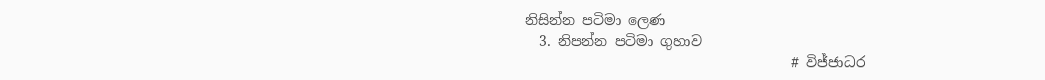නිසින්න පටිමා ලෙණ
  3. නිපන්න පටිමා ගුහාව
                                      # විජ්ජාධර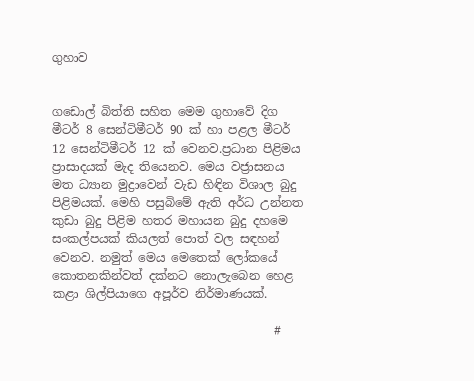ගුහාව


ගඩොල් බිත්ති සහිත මෙම ගුහාවේ දිග මීටර් 8 සෙන්ටිමීටර් 90 ක් හා පළල මීටර් 12 සෙන්ටිමීටර් 12 ක් වෙනව.ප්‍රධාන පිළිමය ප්‍රාසාදයක් මැද තියෙනව. මෙය වජ්‍රාසනය මත ධ්‍යාන මුද්‍රාවෙන් වැඩ හිඳින විශාල බුදු පිළිමයක්. මෙහි පසුබිමේ ඇති අර්ධ උන්නත කුඩා බුදු පිළිම හතර මහායන බුදු දහමෙ සංකල්පයක් කියලත් පොත් වල සඳහන් වෙනව. නමුත් මෙය මෙතෙක් ලෝකයේ කොතනකින්වත් දක්නට නොලැබෙන හෙළ කළා ශිල්පියාගෙ අපූර්ව නිර්මාණයක්.

                                     #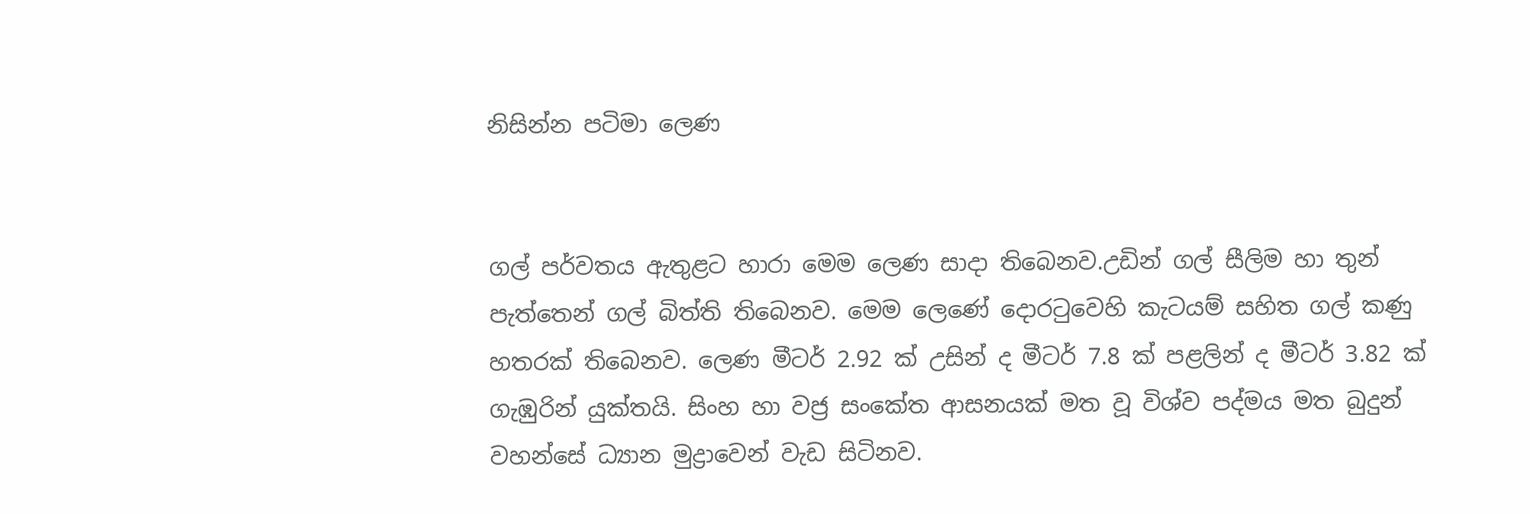නිසින්න පටිමා ලෙණ


ගල් පර්වතය ඇතුළට හාරා මෙම ලෙණ සාදා තිබෙනව.උඩින් ගල් සීලිම හා තුන් පැත්තෙන් ගල් බිත්ති තිබෙනව. මෙම ලෙණේ දොරටුවෙහි කැටයම් සහිත ගල් කණු හතරක් තිබෙනව. ලෙණ මීටර් 2.92 ක් උසින් ද මීටර් 7.8 ක් පළලින් ද මීටර් 3.82 ක් ගැඹුරින් යුක්තයි. සිංහ හා වජ්‍ර සංකේත ආසනයක් මත වූ විශ්ව පද්මය මත බුදුන් වහන්සේ ධ්‍යාන මුද්‍රාවෙන් වැඩ සිටිනව.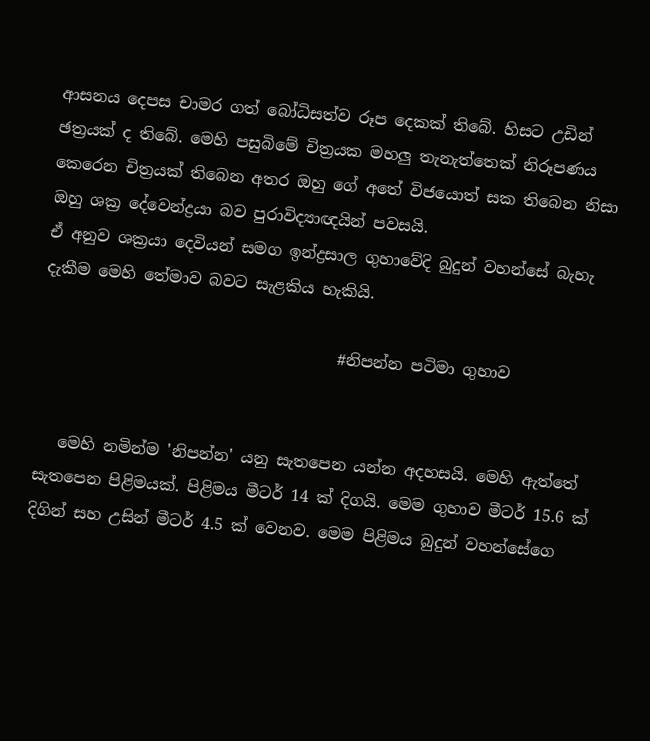ආසනය දෙපස චාමර ගත් බෝධිසත්ව රූප දෙකක් තිබේ. හිසට උඩින් ඡත්‍රයක් ද තිබේ. මෙහි පසුබිමේ චිත්‍රයක මහලු තැනැත්තෙක් නිරූපණය කෙරෙන චිත්‍රයක් තිබෙන අතර ඔහු ගේ අතේ විජයොත් සක තිබෙන නිසා ඔහු ශක්‍ර දේවෙන්ද්‍රයා බව පුරාවිද්‍යාඥයින් පවසයි.
ඒ අනුව ශක්‍රයා දෙවියන් සමග ඉන්ද්‍රසාල ගුහාවේදි බුදුන් වහන්සේ බැහැ දැකීම මෙහි තේමාව බවට සැළකිය හැකියි.

                                     #නිපන්න පටිමා ගුහාව


   මෙහි නමින්ම 'නිපන්න' යනු සැතපෙන යන්න අදහසයි. මෙහි ඇත්තේ සැතපෙන පිළිමයක්. පිළිමය මීටර් 14 ක් දිගයි. මෙම ගුහාව මීටර් 15.6 ක් දිගින් සහ උසින් මීටර් 4.5 ක් වෙනව. මෙම පිළිමය බුදුන් වහන්සේගෙ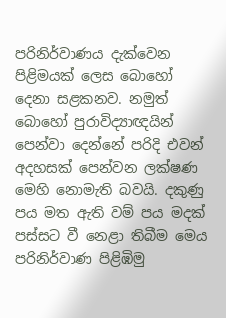පරිනිර්වාණය දැක්වෙන පිළිමයක් ලෙස බොහෝ දෙනා සළකනව. නමුත් බොහෝ පුරාවිද්‍යාඥයින් පෙන්වා දෙන්නේ පරිදි එවන් අදහසක් පෙන්වන ලක්ෂණ මෙහි නොමැති බවයි. දකුණු පය මත ඇති වම් පය මදක් පස්සට වී නෙළා තිබීම මෙය පරිනිර්වාණ පිළිඹිමු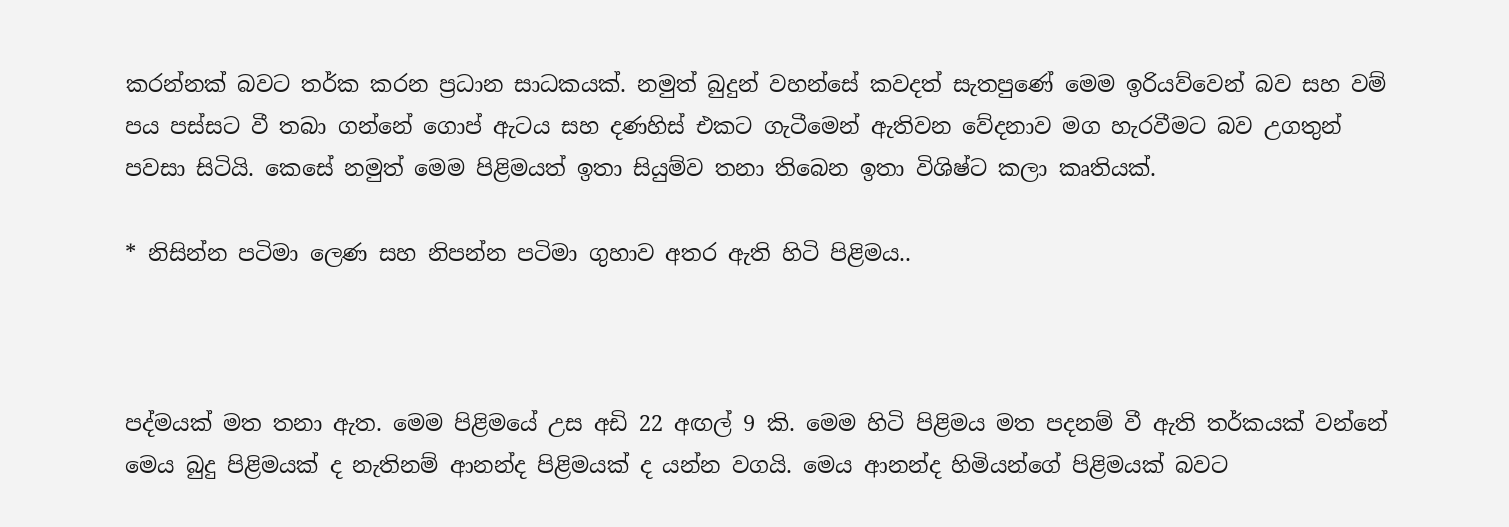කරන්නක් බවට තර්ක කරන ප්‍රධාන සාධකයක්. නමුත් බුදුන් වහන්සේ කවදත් සැතපුණේ මෙම ඉරියව්වෙන් බව සහ වම් පය පස්සට වී තබා ගන්නේ ගොප් ඇටය සහ දණහිස් එකට ගැටීමෙන් ඇතිවන වේදනාව මග හැරවීමට බව උගතුන් පවසා සිටියි. කෙසේ නමුත් මෙම පිළිමයත් ඉතා සියුම්ව තනා තිබෙන ඉතා විශිෂ්ට කලා කෘතියක්.

* නිසින්න පටිමා ලෙණ සහ නිපන්න පටිමා ගුහාව අතර ඇති හිටි පිළිමය..



පද්මයක් මත තනා ඇත. මෙම පිළිමයේ උස අඩි 22 අඟල් 9 කි. මෙම හිටි පිළිමය මත පදනම් වී ඇති තර්කයක් වන්නේ මෙය බුදු පිළිමයක් ද නැතිනම් ආනන්ද පිළිමයක් ද යන්න වගයි. මෙය ආනන්ද හිමියන්ගේ පිළිමයක් බවට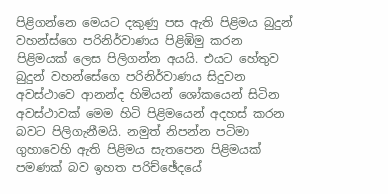පිළිගන්නෙ මෙයට දකුණු පස ඇති පිළිමය බුදුන් වහන්ස්ගෙ පරිනිර්වාණය පිළිඹිමු කරන පිළිමයක් ලෙස පිලිගන්න අයයි. එයට හේතුව බුදුන් වහන්සේගෙ පරිනිර්වාණය සිදුවන අවස්ථාවෙ ආනන්ද හිමියන් ශෝකයෙන් සිටින අවස්ථාවක් මෙම හිටි පිළිමයෙන් අදහස් කරන බවට පිලිගැනීමයි. නමුත් නිපන්න පටිමා ගුහාවෙහි ඇති පිළිමය සැතපෙන පිළිමයක් පමණක් බව ඉහත පරිච්ඡේදයේ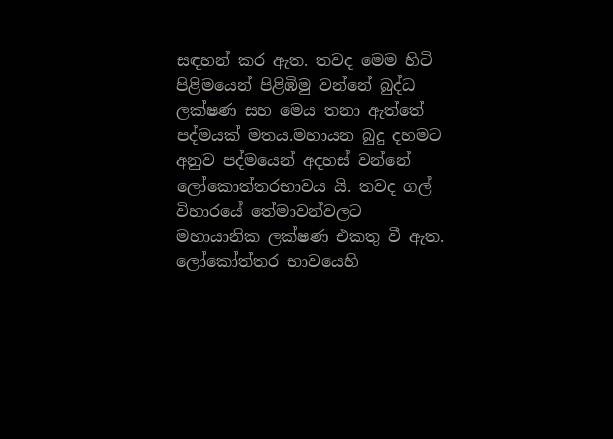සඳහන් කර ඇත. තවද මෙම හිටි පිළිමයෙන් පිළිඹිමු වන්නේ බුද්ධ ලක්ෂණ සහ මෙය තනා ඇත්තේ පද්මයක් මතය.මහායන බුදු දහමට අනුව පද්මයෙන් අදහස් වන්නේ ලෝකොත්තරභාවය යි. තවද ගල් විහාරයේ තේමාවන්වලට මහායානික ලක්ෂණ එකතු වී ඇත. ලෝකෝත්තර භාවයෙහි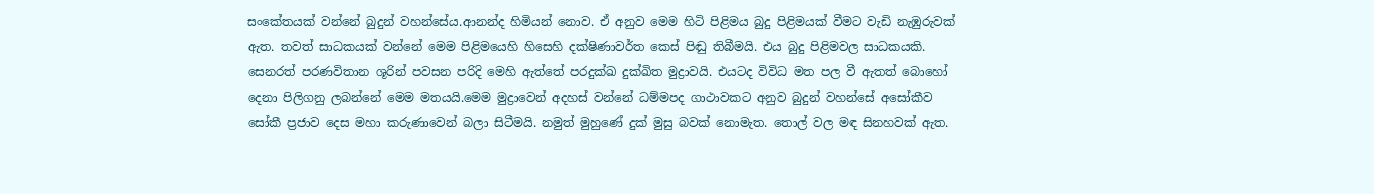සංකේතයක් වන්නේ බුදුන් වහන්සේය.ආනන්ද හිමියන් නොව. ඒ අනුව මෙම හිටි පිළිමය බුදු පිළිමයක් වීමට වැඩි නැඹුරුවක් ඇත. තවත් සාධකයක් වන්නේ මෙම පිළිමයෙහි හිසෙහි දක්ෂිණාවර්ත කෙස් පිඬු තිබීමයි. එය බුදු පිළිමවල සාධකයකි. සෙනරත් පරණවිතාන ශූරින් පවසන පරිදි මෙහි ඇත්තේ පරදුක්ඛ දුක්ඛිත මුද්‍රාවයි. එයටද විවිධ මත පල වී ඇතත් බොහෝ දෙනා පිලිගනු ලබන්නේ මෙම මතයයි.මෙම මුද්‍රාවෙන් අදහස් වන්නේ ධම්මපද ගාථාවකට අනුව බුදුන් වහන්සේ අසෝකීව සෝකී ප්‍රජාව දෙස මහා කරුණාවෙන් බලා සිටීමයි. නමුත් මුහුණේ දුක් මුසු බවක් නොමැත. තොල් වල මඳ සිනහවක් ඇත.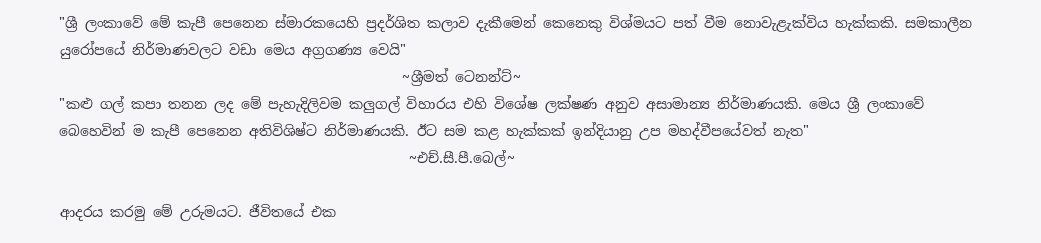"ශ්‍රී ලංකාවේ මේ කැපී පෙනෙන ස්මාරකයෙහි ප්‍රදර්ශිත කලාව දැකීමෙන් කෙනෙකු විශ්මයට පත් වීම නොවැළැක්විය හැක්කකි. සමකාලීන යුරෝපයේ නිර්මාණවලට වඩා මෙය අග්‍රගණ්‍ය වෙයි"
                                                 ~ශ්‍රීමත් ටෙනන්ට්~
"කළු ගල් කපා තනන ලද මේ පැහැදිලිවම කලුගල් විහාරය එහි විශේෂ ලක්ෂණ අනුව අසාමාන්‍ය නිර්මාණයකි. මෙය ශ්‍රී ලංකාවේ බෙහෙවින් ම කැපී පෙනෙන අතිවිශිෂ්ට නිර්මාණයකි. ඊට සම කළ හැක්කක් ඉන්දියානු උප මහද්වීපයේවත් නැත"
                                                  ~එච්.සී.පී.බෙල්~

ආදරය කරමු මේ උරුමයට. ජීවිතයේ එක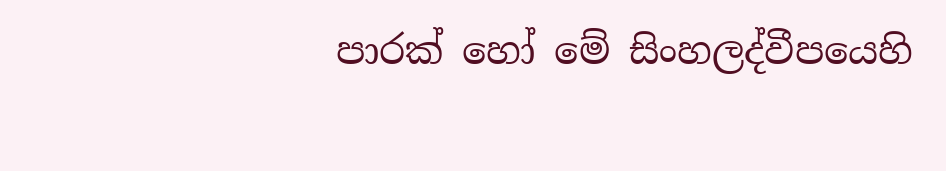පාරක් හෝ මේ සිංහලද්වීපයෙහි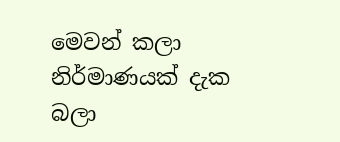මෙවන් කලා නිර්මාණයක් දැක බලා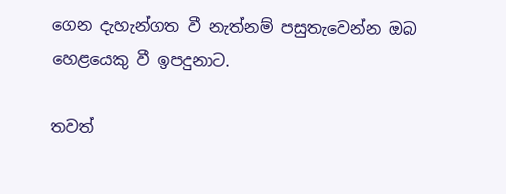ගෙන දැහැන්ගත වී නැත්නම් පසුතැවෙන්න ඔබ හෙළයෙකු වී ඉපදුනාට.

තවත්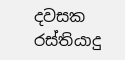දවසක රස්තියාදු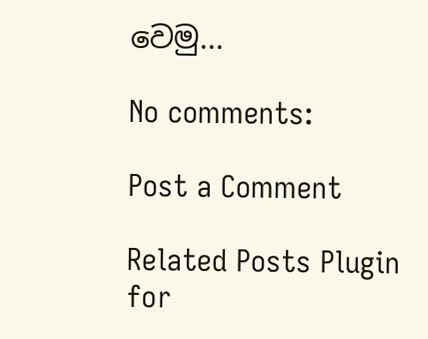වෙමු...

No comments:

Post a Comment

Related Posts Plugin for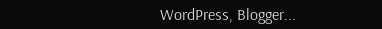WordPress, Blogger...